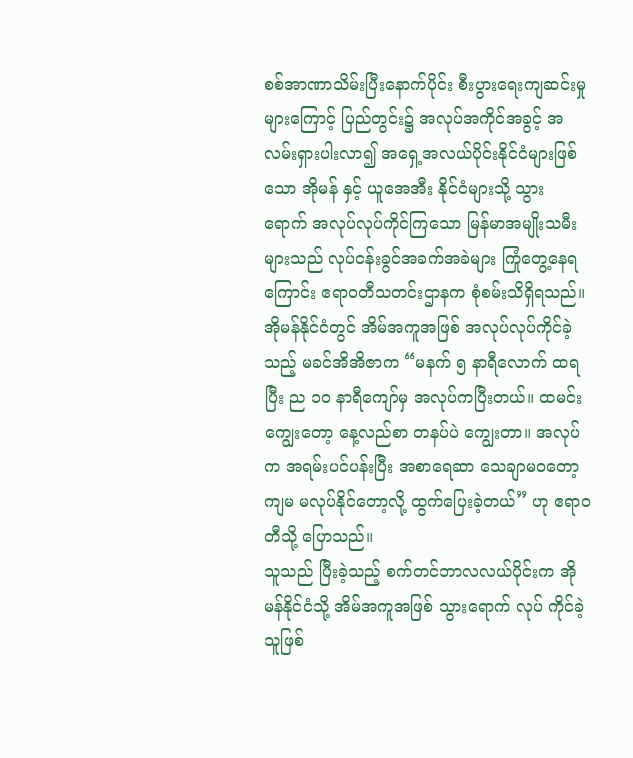စစ်အာဏာသိမ်းပြီးနောက်ပိုင်း စီးပွားရေးကျဆင်းမှုများကြောင့် ပြည်တွင်း၌ အလုပ်အကိုင်အခွင့် အလမ်းရှားပါးလာ၍ အရှေ့အလယ်ပိုင်းနိုင်ငံများဖြစ်သော အိုမန် နှင့် ယူအေအီး နိုင်ငံများသို့ သွား ရောက် အလုပ်လုပ်ကိုင်ကြသော မြန်မာအမျိုးသမီးများသည် လုပ်ငန်းခွင်အခက်အခဲများ ကြုံတွေ့နေရကြောင်း ဧရာဝတီသတင်းဌာနက စုံစမ်းသိရှိရသည်။
အိုမန်နိုင်ငံတွင် အိမ်အကူအဖြစ် အလုပ်လုပ်ကိုင်ခဲ့သည့် မခင်အိအိဇာက “မနက် ၅ နာရီလောက် ထရပြီး ည ၁၀ နာရီကျော်မှ အလုပ်ကပြီးတယ်။ ထမင်းကျွေးတော့ နေ့လည်စာ တနပ်ပဲ ကျွေးတာ။ အလုပ်က အရမ်းပင်ပန်းပြီး အစာရေဆာ သေချာမ၀တော့ ကျမ မလုပ်နိုင်တော့လို့ ထွက်ပြေးခဲ့တယ်” ဟု ဧရာဝတီသို့ ပြောသည်။
သူသည် ပြီးခဲ့သည့် စက်တင်ဘာလလယ်ပိုင်းက အိုမန်နိုင်ငံသို့ အိမ်အကူအဖြစ် သွားရောက် လုပ် ကိုင်ခဲ့သူဖြစ်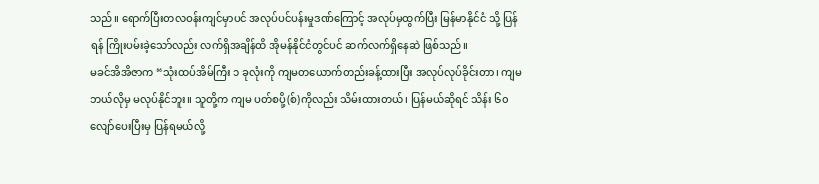သည်။ ရောက်ပြီးတလဝန်းကျင်မှာပင် အလုပ်ပင်ပန်းမှုဒဏ်ကြောင့် အလုပ်မှထွက်ပြီး မြန်မာနိုင်ငံ သို့ ပြန်ရန် ကြိုးပမ်းခဲ့သော်လည်း လက်ရှိအချိန်ထိ အိုမန်နိုင်ငံတွင်ပင် ဆက်လက်ရှိနေဆဲ ဖြစ်သည်။
မခင်အိအိဇာက “သုံးထပ်အိမ်ကြီး ၁ ခုလုံးကို ကျမတယောက်တည်းခန့်ထားပြီး အလုပ်လုပ်ခိုင်းတာ၊ ကျမ ဘယ်လိုမှ မလုပ်နိုင်ဘူး။ သူတို့က ကျမ ပတ်စပို့(စ်)ကိုလည်း သိမ်းထားတယ်၊ ပြန်မယ်ဆိုရင် သိန်း ၆၀ လျော်ပေးပြီးမှ ပြန်ရမယ်လို့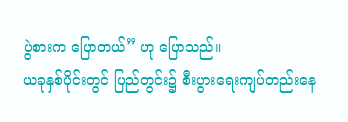ပွဲစားက ပြောတယ်” ဟု ပြောသည်။
ယခုနှစ်ပိုင်းတွင် ပြည်တွင်း၌ စီးပွားရေးကျပ်တည်းနေ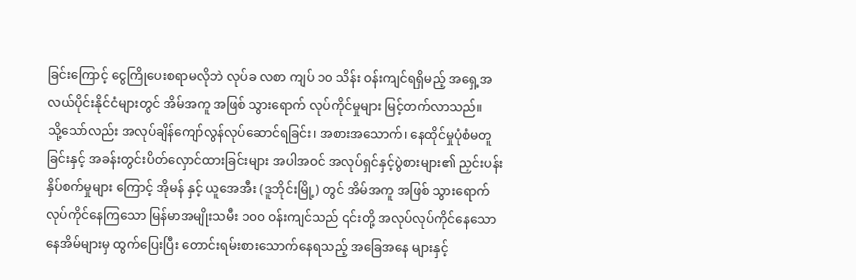ခြင်းကြောင့် ငွေကြိုပေးစရာမလိုဘဲ လုပ်ခ လစာ ကျပ် ၁၀ သိန်း ဝန်းကျင်ရရှိမည့် အရှေ့အလယ်ပိုင်းနိုင်ငံများတွင် အိမ်အကူ အဖြစ် သွားရောက် လုပ်ကိုင်မှုများ မြင့်တက်လာသည်။
သို့သော်လည်း အလုပ်ချိန်ကျော်လွန်လုပ်ဆောင်ရခြင်း၊ အစားအသောက်၊ နေထိုင်မှုပုံစံမတူခြင်းနှင့် အခန်းတွင်းပိတ်လှောင်ထားခြင်းများ အပါအဝင် အလုပ်ရှင်နှင့်ပွဲစားများ၏ ညှင်းပန်းနှိပ်စက်မှုများ ကြောင့် အိုမန် နှင့် ယူအေအီး (ဒူဘိုင်းမြို့) တွင် အိမ်အကူ အဖြစ် သွားရောက်လုပ်ကိုင်နေကြသော မြန်မာအမျိုးသမီး ၁၀၀ ဝန်းကျင်သည် ၎င်းတို့ အလုပ်လုပ်ကိုင်နေသော နေအိမ်များမှ ထွက်ပြေးပြီး တောင်းရမ်းစားသောက်နေရသည့် အခြေအနေ များနှင့်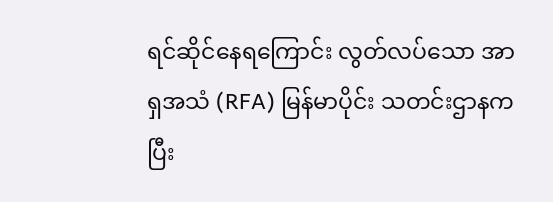ရင်ဆိုင်နေရကြောင်း လွတ်လပ်သော အာရှအသံ (RFA) မြန်မာပိုင်း သတင်းဌာနက ပြီး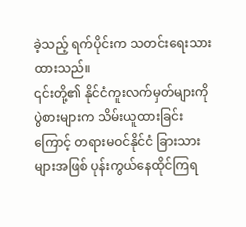ခဲ့သည့် ရက်ပိုင်းက သတင်းရေးသားထားသည်။
၎င်းတို့၏ နိုင်ငံကူးလက်မှတ်များကို ပွဲစားများက သိမ်းယူထားခြင်းကြောင့် တရားမဝင်နိုင်ငံ ခြားသားများအဖြစ် ပုန်းကွယ်နေထိုင်ကြရ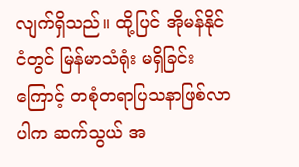လျက်ရှိသည်။ ထို့ပြင် အိုမန်နိုင်ငံတွင် မြန်မာသံရုံး မရှိခြင်းကြောင့် တစုံတရာပြသနာဖြစ်လာပါက ဆက်သွယ် အ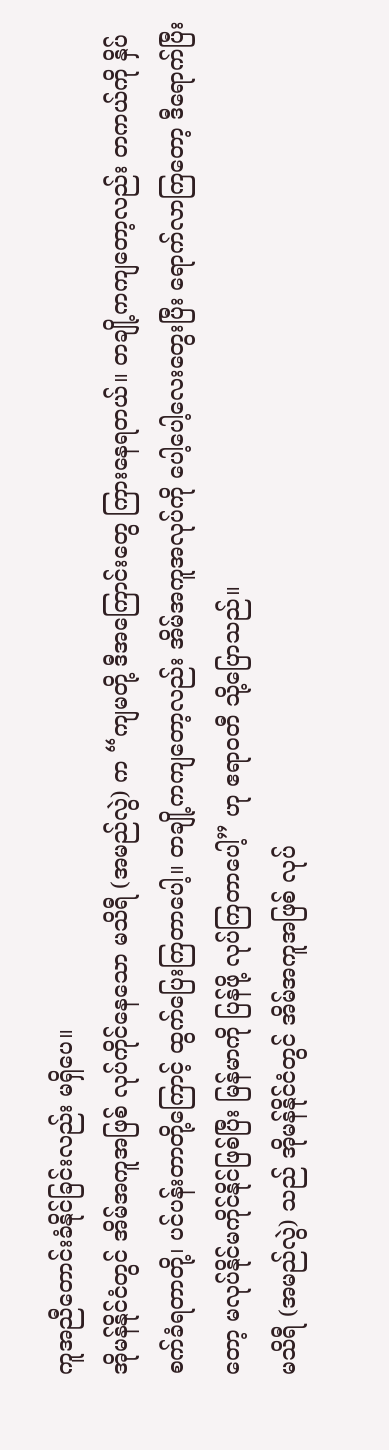ကူအညီတောင်းခံနိုင်ခြင်းလည်း မရှိပေ။
အိုမန်နိုင်ငံတွင် အိမ်အကူအဖြစ် လုပ်ကိုင်နေသော မသိရီ (အမည်လွဲ) က “ကျမတို့ ဒီအကြောင်းတွေ ကြားနေရတယ်။ တချို့ကကျတော့လည်း တကယ်ကို နှိပ်စက်ခံရတာတို့၊ ပင်ပန်းတာတို့ကြောင့် ထွက်ပြေးကြတာပေါ့။ တချို့ကကျတော့လည်း အိမ်အကူအလုပ်ကို ပေါ့ပေါ့လေးတွေးပြီး ရောက်လာကြတော့ ဒီရောက်ပြီးတော့ မလုပ်နိုင်မကိုင်နိုင်ဖြစ်ပြီး မြန်မာကို ပြန်ဖို့ လုပ်ကြတာပေါ့” ဟု ဧရာဝတီ သို့ပြောသည်။
မသိရီ (အမည်လွဲ) သည် အိုမန်နိုင်ငံတွင် အိမ်အကူအဖြစ် လုပ်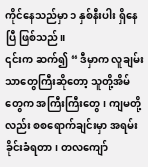ကိုင်နေသည်မှာ ၁ နှစ်နီးပါး ရှိနေပြီ ဖြစ်သည်။
၎င်းက ဆက်၍ “ ဒီမှာက လူချမ်းသာတွေကြီးဆိုတော့ သူတို့အိမ်တွေက အကြီးကြီးတွေ၊ ကျမတို့လည်း စစရောက်ချင်းမှာ အရမ်းခိုင်းခံရတာ၊ တလကျော်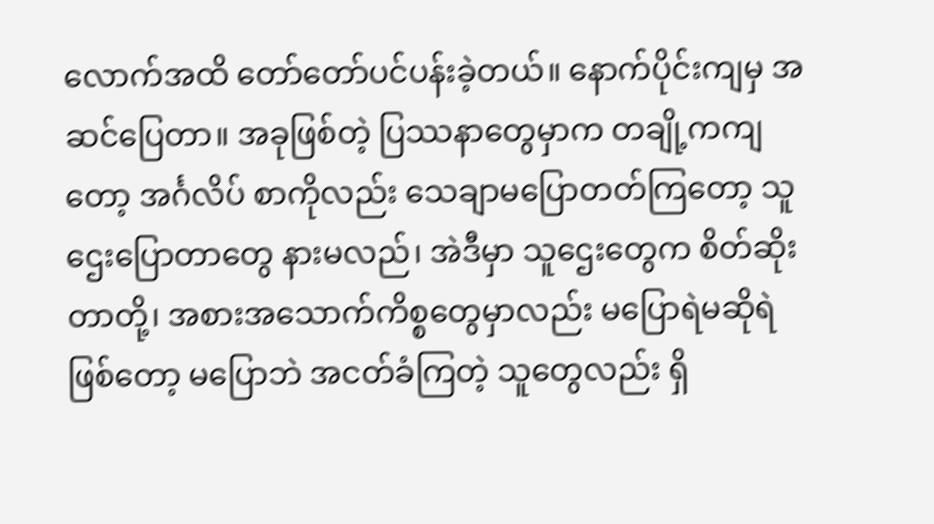လောက်အထိ တော်တော်ပင်ပန်းခဲ့တယ်။ နောက်ပိုင်းကျမှ အဆင်ပြေတာ။ အခုဖြစ်တဲ့ ပြဿနာတွေမှာက တချို့ကကျတော့ အင်္ဂလိပ် စာကိုလည်း သေချာမပြောတတ်ကြတော့ သူဌေးပြောတာတွေ နားမလည်၊ အဲဒီမှာ သူဌေးတွေက စိတ်ဆိုးတာတို့၊ အစားအသောက်ကိစ္စတွေမှာလည်း မပြောရဲမဆိုရဲဖြစ်တော့ မပြောဘဲ အငတ်ခံကြတဲ့ သူတွေလည်း ရှိ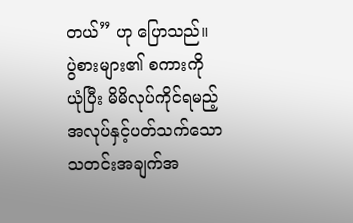တယ်” ဟု ပြောသည်။
ပွဲစားများ၏ စကားကို ယုံပြီး မိမိလုပ်ကိုင်ရမည့် အလုပ်နှင့်ပတ်သက်သော သတင်းအချက်အ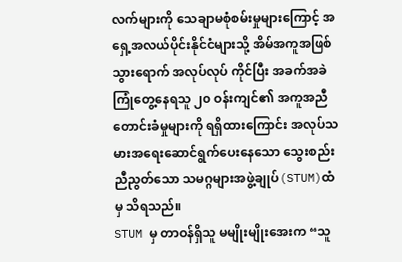လက်များကို သေချာမစုံစမ်းမှုများကြောင့် အရှေ့အလယ်ပိုင်းနိုင်ငံများသို့ အိမ်အကူအဖြစ် သွားရောက် အလုပ်လုပ် ကိုင်ပြီး အခက်အခဲကြုံတွေ့နေရသူ ၂၀ ဝန်းကျင်၏ အကူအညီတောင်းခံမှုများကို ရရှိထားကြောင်း အလုပ်သမားအရေးဆောင်ရွက်ပေးနေသော သွေးစည်းညီညွတ်သော သမဂ္ဂများအဖွဲ့ချုပ်(STUM)ထံမှ သိရသည်။
STUM မှ တာဝန်ရှိသူ မမျိုးမျိုးအေးက “သူ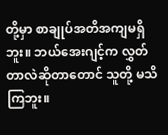တို့မှာ စာချုပ်အတိအကျမရှိဘူး။ ဘယ်အေးဂျင့်က လွှတ်တာလဲဆိုတာတောင် သူတို့ မသိကြဘူး။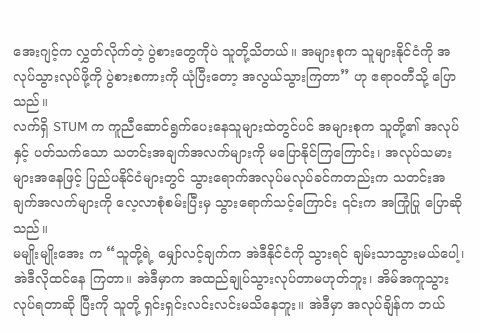အေးဂျင့်က လွှတ်လိုက်တဲ့ ပွဲစားတွေကိုပဲ သူတို့သိတယ်။ အများစုက သူများနိုင်ငံကို အလုပ်သွားလုပ်ဖို့ကို ပွဲစားစကားကို ယုံပြီးတော့ အလွယ်သွားကြတာ” ဟု ဧရာဝတီသို့ ပြောသည်။
လက်ရှိ STUM က ကူညီဆောင်ရွက်ပေးနေသူများထဲတွင်ပင် အများစုက သူတို့၏ အလုပ်နှင့် ပတ်သက်သော သတင်းအချက်အလက်များကို မပြောနိုင်ကြကြောင်း၊ အလုပ်သမားများအနေဖြင့် ပြည်ပနိုင်ငံများတွင် သွားရောက်အလုပ်မလုပ်ခင်ကတည်းက သတင်းအချက်အလက်များကို လေ့လာစုံစမ်းပြီးမှ သွားရောက်သင့်ကြောင်း ၎င်းက အကြုံပြု ပြောဆိုသည်။
မမျိုးမျိုးအေး က “သူတို့ရဲ့ မျှော်လင့်ချက်က အဲဒီနိုင်ငံကို သွားရင် ချမ်းသာသွားမယ်ပေါ့၊ အဲဒီလိုထင်နေ ကြတာ။ အဲဒီမှာက အထည်ချုပ်သွားလုပ်တာမဟုတ်ဘူး၊ အိမ်အကူသွားလုပ်ရတာဆို ပြီးကို သူတို့ ရှင်းရှင်းလင်းလင်းမသိနေဘူး။ အဲဒီမှာ အလုပ်ချိန်က ဘယ်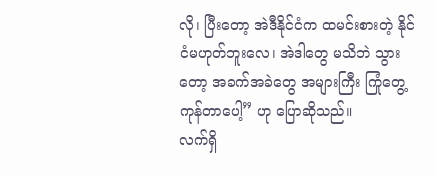လို၊ ပြီးတော့ အဲဒီနိုင်ငံက ထမင်းစားတဲ့ နိုင်ငံမဟုတ်ဘူးလေ၊ အဲဒါတွေ မသိဘဲ သွားတော့ အခက်အခဲတွေ အများကြီး ကြုံတွေ့ ကုန်တာပေါ့” ဟု ပြောဆိုသည်။
လက်ရှိ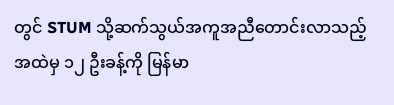တွင် STUM သို့ဆက်သွယ်အကူအညီတောင်းလာသည့်အထဲမှ ၁၂ ဦးခန့်ကို မြန်မာ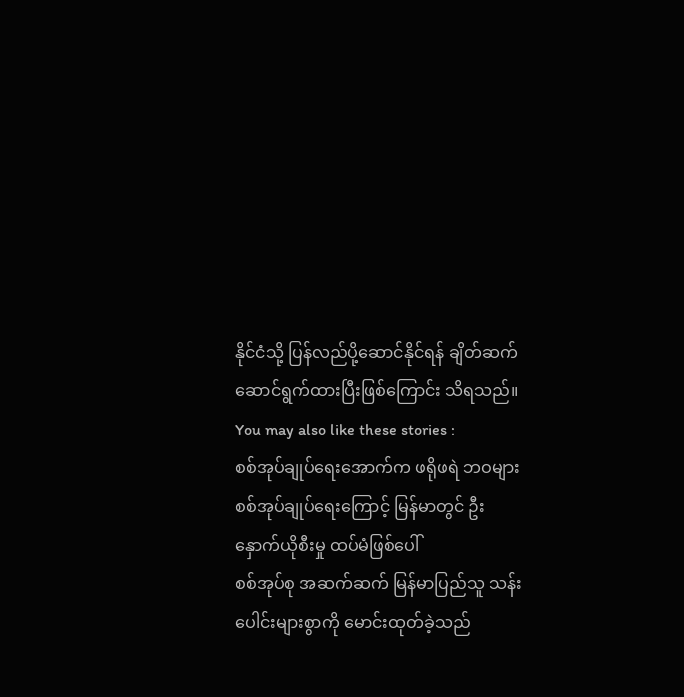နိုင်ငံသို့ ပြန်လည်ပို့ဆောင်နိုင်ရန် ချိတ်ဆက် ဆောင်ရွက်ထားပြီးဖြစ်ကြောင်း သိရသည်။
You may also like these stories :
စစ်အုပ်ချုပ်ရေးအောက်က ဖရိုဖရဲ ဘဝများ
စစ်အုပ်ချုပ်ရေးကြောင့် မြန်မာတွင် ဦးနှောက်ယိုစီးမှု ထပ်မံဖြစ်ပေါ်
စစ်အုပ်စု အဆက်ဆက် မြန်မာပြည်သူ သန်းပေါင်းများစွာကို မောင်းထုတ်ခဲ့သည်